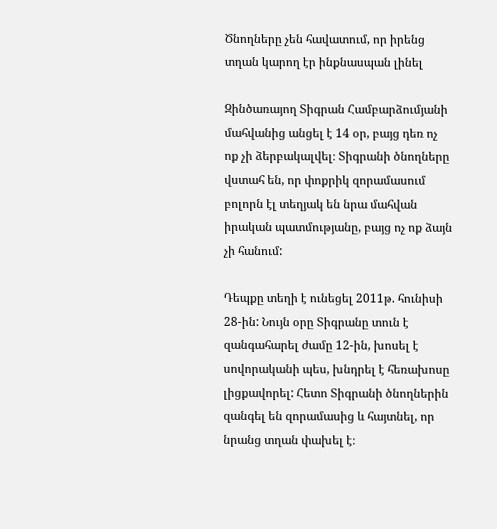Ծնողները չեն հավատում, որ իրենց տղան կարող էր ինքնասպան լինել

Զինծառայող Տիգրան Համբարձումյանի մահվանից անցել է 14 օր, բայց դեռ ոչ ոք չի ձերբակալվել։ Տիգրանի ծնողները վստահ են, որ փոքրիկ զորամասում բոլորն էլ տեղյակ են նրա մահվան իրական պատմությանը, բայց ոչ ոք ձայն չի հանում:

Դեպքը տեղի է ունեցել 2011թ. հունիսի 28-ին: Նույն օրը Տիգրանը տուն է զանգահարել ժամը 12-ին, խոսել է սովորականի պես, խնդրել է հեռախոսը լիցքավորել: Հետո Տիգրանի ծնողներին զանգել են զորամասից և հայտնել, որ  նրանց տղան փախել է։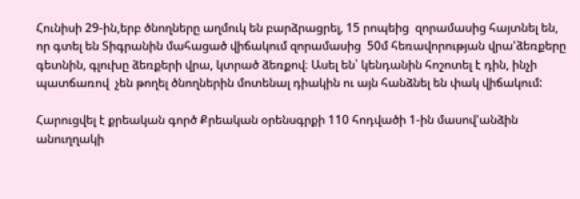Հունիսի 29-ին,երբ ծնողները աղմուկ են բարձրացրել, 15 րոպեից  զորամասից հայտնել են, որ գտել են Տիգրանին մահացած վիճակում զորամասից  50մ հեռավորության վրա'ձեռքերը գետնին, գլուխը ձեռքերի վրա, կտրած ձեռքով։ Ասել են՝ կենդանին հոշոտել է դին, ինչի պատճառով  չեն թողել ծնողներին մոտենալ դիակին ու այն հանձնել են փակ վիճակում:

Հարուցվել է քրեական գործ Քրեական օրենսգրքի 110 հոդվածի 1-ին մասով'անձին անուղղակի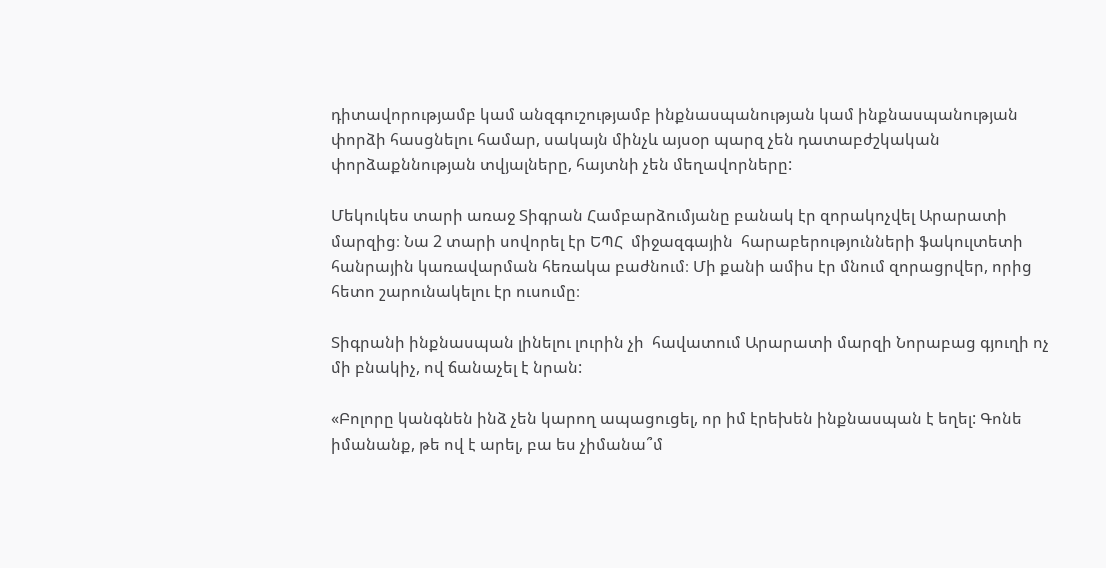դիտավորությամբ կամ անզգուշությամբ ինքնասպանության կամ ինքնասպանության փորձի հասցնելու համար, սակայն մինչև այսօր պարզ չեն դատաբժշկական փորձաքննության տվյալները, հայտնի չեն մեղավորները:

Մեկուկես տարի առաջ Տիգրան Համբարձումյանը բանակ էր զորակոչվել Արարատի մարզից։ Նա 2 տարի սովորել էր ԵՊՀ  միջազգային  հարաբերությունների ֆակուլտետի հանրային կառավարման հեռակա բաժնում։ Մի քանի ամիս էր մնում զորացրվեր, որից հետո շարունակելու էր ուսումը։

Տիգրանի ինքնասպան լինելու լուրին չի  հավատում Արարատի մարզի Նորաբաց գյուղի ոչ մի բնակիչ, ով ճանաչել է նրան:

«Բոլորը կանգնեն ինձ չեն կարող ապացուցել, որ իմ էրեխեն ինքնասպան է եղել: Գոնե իմանանք, թե ով է արել, բա ես չիմանա՞մ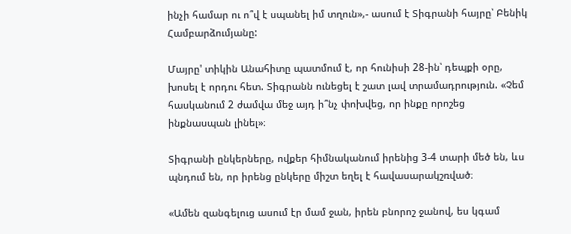ինչի համար ու ո՞վ է սպանել իմ տղուն»,- ասում է Տիգրանի հայրը՝ Բենիկ Համբարձումյանը:

Մայրը' տիկին Անահիտը պատմում է, որ հունիսի 28-ին՝ դեպքի օրը, խոսել է որդու հետ. Տիգրանն ունեցել է շատ լավ տրամադրություն. «Չեմ հասկանում 2 ժամվա մեջ այդ ի՞նչ փոխվեց, որ ինքը որոշեց ինքնասպան լինել»։

Տիգրանի ընկերները, ովքեր հիմնականում իրենից 3-4 տարի մեծ են, ևս պնդում են, որ իրենց ընկերը միշտ եղել է հավասարակշռված։

«Ամեն զանգելուց ասում էր մամ ջան, իրեն բնորոշ ջանով, ես կգամ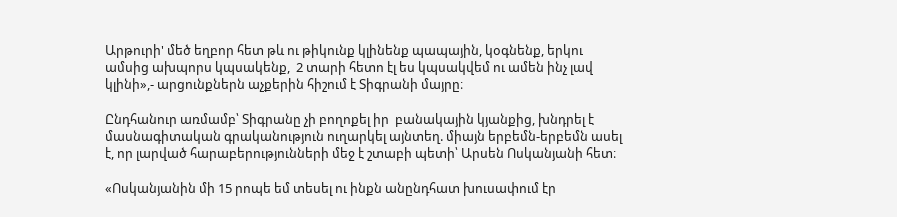Արթուրի' մեծ եղբոր հետ թև ու թիկունք կլինենք պապային, կօգնենք, երկու ամսից ախպորս կպսակենք,  2 տարի հետո էլ ես կպսակվեմ ու ամեն ինչ լավ կլինի»,- արցունքներն աչքերին հիշում է Տիգրանի մայրը։

Ընդհանուր առմամբ՝ Տիգրանը չի բողոքել իր  բանակային կյանքից, խնդրել է մասնագիտական գրականություն ուղարկել այնտեղ. միայն երբեմն-երբեմն ասել է, որ լարված հարաբերությունների մեջ է շտաբի պետի՝ Արսեն Ոսկանյանի հետ։

«Ոսկանյանին մի 15 րոպե եմ տեսել ու ինքն անընդհատ խուսափում էր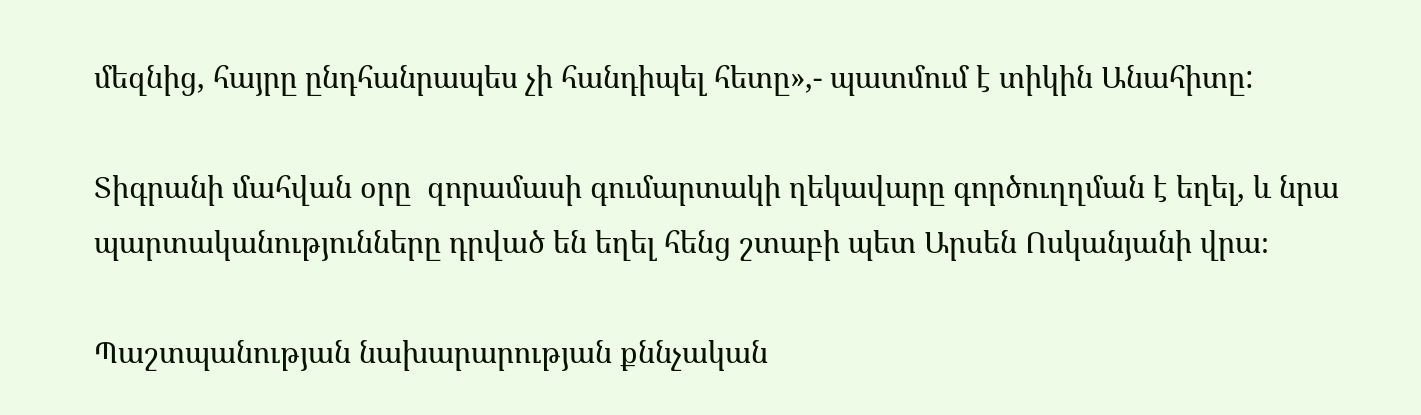մեզնից, հայրը ընդհանրապես չի հանդիպել հետը»,- պատմում է տիկին Անահիտը:

Տիգրանի մահվան օրը  զորամասի գումարտակի ղեկավարը գործուղղման է եղել, և նրա պարտականությունները դրված են եղել հենց շտաբի պետ Արսեն Ոսկանյանի վրա։

Պաշտպանության նախարարության քննչական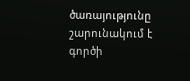ծառայությունը շարունակում է գործի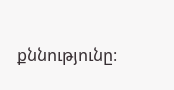քննությունը։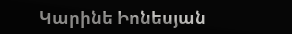Կարինե Իոնեսյան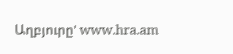Աղբյուրը' www.hra.am